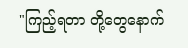"ကြည့်ရတာ တို့တွေနောက်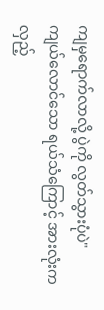ကျမှရောက်လာလို့ ပွဲကို လွတ်သွားပုံပဲ"
ကျယ်လောင်သော ရယ်သံကြောင့် အားလုံးက လှည့်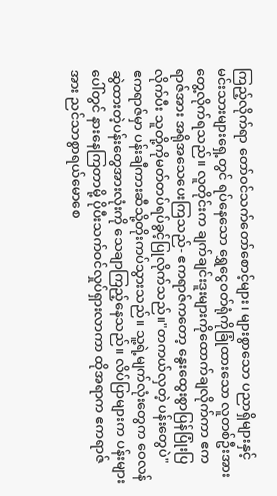ကြည့်လိုက်ရာ တော်ဝင်သက်တော်စောင့်များ၊ များစွာသော ပညာရှိများနှင့် မင်းသားများရှေ့တွင် ရပ်နေသော ရွှေငွေဝတ်ရုံကိုခြုံထားသော လူတစ်ဦးအားတွေ့လိုက်ရသည်။ လူတိုင်းက ချက်ချင်းဒူးများကိုထောက်ချလိုက်ကာ ဧကရာဇ်အား အရိုအသေပေးကြသည်- ဧကရာဇ်ကတော့ နွေးထွေးစွာပြန်ပြုံးပြ
လိုက်ပီး သူတို့ကိုမတ်တပ်ရပ်ခွင့်ပြုလိုက်သည်။"တကယ်လှတဲ့ ပန်းတွေပဲ"
ဧကရာဇ်မှာ ပန်းချီကားဆီသို့တိုးကပ်သွားသည်။ သူ့ရဲ့မျက်လုံးတွေက ဝေလန်ဆွဲထားတဲ့ပန်းတွေအားလုံးကို သေချာကြည့်နေသည်။ လိပ်ပြာများက ပန်းများပေါ်တွင် နားနေကြတာမို့ ပိုပီးသက်ဝင်လှုပ်ရှားလာကာ ထိုအရာက ဧကရာဇ်အား ညင်သာစွာရယ်မောစေ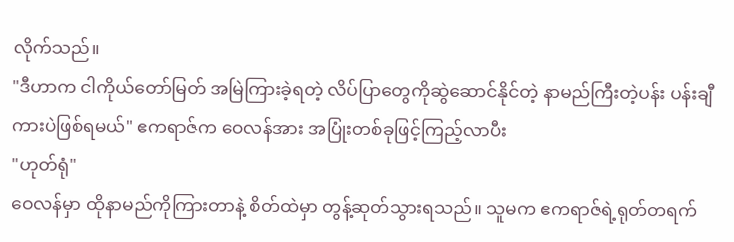လိုက်သည်။
"ဒီဟာက ငါကိုယ်တော်မြတ် အမြဲကြားခဲ့ရတဲ့ လိပ်ပြာတွေကိုဆွဲဆောင်နိုင်တဲ့ နာမည်ကြီးတဲ့ပန်း ပန်းချီကားပဲဖြစ်ရမယ်" ဧကရာဇ်က ဝေလန်အား အပြုံးတစ်ခုဖြင့်ကြည့်လာပီး
"ဟုတ်ရုံ"
ဝေလန်မှာ ထိုနာမည်ကိုကြားတာနဲ့ စိတ်ထဲမှာ တွန့်ဆုတ်သွားရသည်။ သူမက ဧကရာဇ်ရဲ့ရုတ်တရက်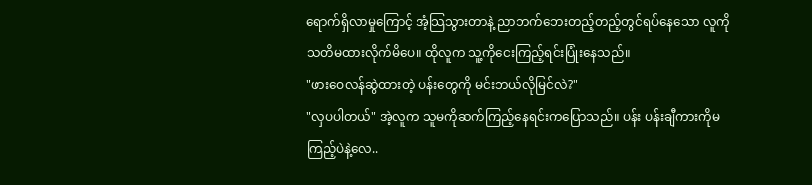ရောက်ရှိလာမှုကြောင့် အံ့သြသွားတာနဲ့ ညာဘက်ဘေးတည့်တည့်တွင်ရပ်နေသော လူကိုသတိမထားလိုက်မိပေ။ ထိုလူက သူ့ကိုငေးကြည့်ရင်းပြုံးနေသည်။
"ဖားဝေလန်ဆွဲထားတဲ့ ပန်းတွေကို မင်းဘယ်လိုမြင်လဲ?"
"လှပပါတယ်" အဲ့လူက သူမကိုဆက်ကြည့်နေရင်းကပြောသည်။ ပန်း ပန်းချီကားကိုမကြည့်ပဲနဲ့လေ..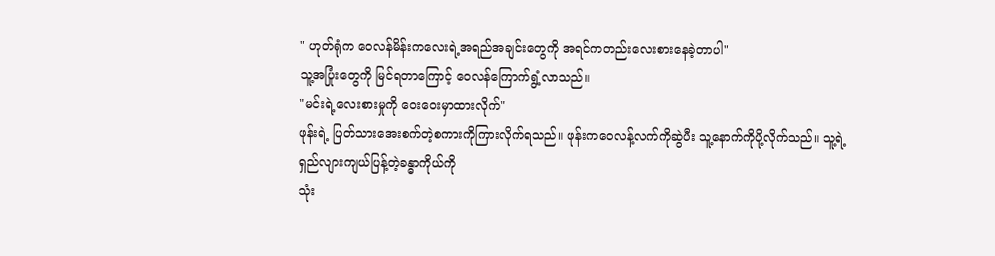" ဟုတ်ရုံက ဝေလန်မိန်းကလေးရဲ့အရည်အချင်းတွေကို အရင်ကတည်းလေးစားနေခဲ့တာပါ"
သူ့အပြုံးတွေကို မြင်ရတာကြောင့် ဝေလန်ကြောက်ရွံ့လာသည်။
"မင်းရဲ့လေးစားမှုကို ဝေးဝေးမှာထားလိုက်"
ဖုန်းရဲ့ ပြတ်သားအေးစက်တဲ့စကားကိုကြားလိုက်ရသည်။ ဖုန်းကဝေလန့်လက်ကိုဆွဲပီး သူ့နောက်ကိုပို့လိုက်သည်။ သူ့ရဲ့ရှည်လျားကျယ်ပြန့်တဲ့ခန္ဓာကိုယ်ကို
သုံး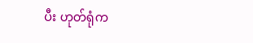ပီး ဟုတ်ရုံက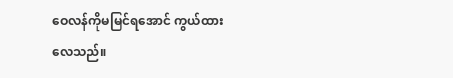ဝေလန်ကိုမမြင်ရအောင် ကွယ်ထားလေသည်။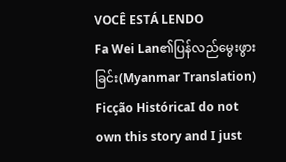VOCÊ ESTÁ LENDO
Fa Wei Lan၏ပြန်လည်မွေးဖွားခြင်း(Myanmar Translation)
Ficção HistóricaI do not own this story and I just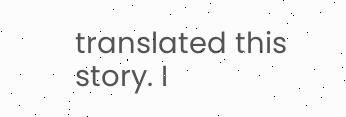translated this story. I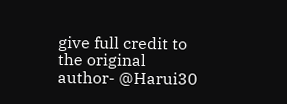give full credit to the original author- @Harui30